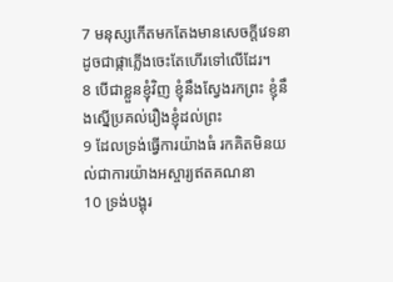7 មនុស្សកើតមកតែងមានសេចក្តីវេទនា ដូចជាផ្កាភ្លើងចេះតែហើរទៅលើដែរ។
8 បើជាខ្លួនខ្ញុំវិញ ខ្ញុំនឹងស្វែងរកព្រះ ខ្ញុំនឹងស្នើប្រគល់រឿងខ្ញុំដល់ព្រះ
9 ដែលទ្រង់ធ្វើការយ៉ាងធំ រកគិតមិនយល់ជាការយ៉ាងអស្ចារ្យឥតគណនា
10 ទ្រង់បង្អុរ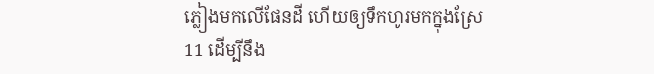ភ្លៀងមកលើផែនដី ហើយឲ្យទឹកហូរមកក្នុងស្រែ
11 ដើម្បីនឹង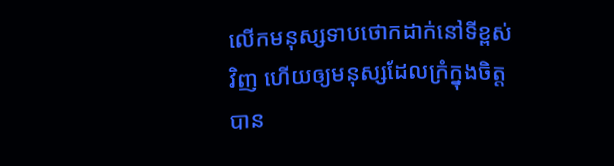លើកមនុស្សទាបថោកដាក់នៅទីខ្ពស់វិញ ហើយឲ្យមនុស្សដែលក្រំក្នុងចិត្ត បាន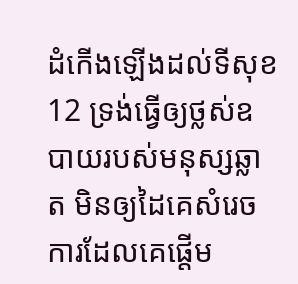ដំកើងឡើងដល់ទីសុខ
12 ទ្រង់ធ្វើឲ្យថ្លស់ឧបាយរបស់មនុស្សឆ្លាត មិនឲ្យដៃគេសំរេចការដែលគេផ្តើម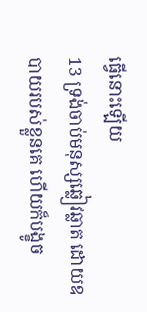ធ្វើនោះឡើយ
13 ទ្រង់ចាប់មនុស្សឆ្លៀវឆ្លាត ដោយឧបាយរបស់ខ្លួនគេ ហើយក៏បង្ខូច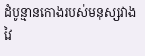ដំបូន្មានកោងរបស់មនុស្សវាងវៃ